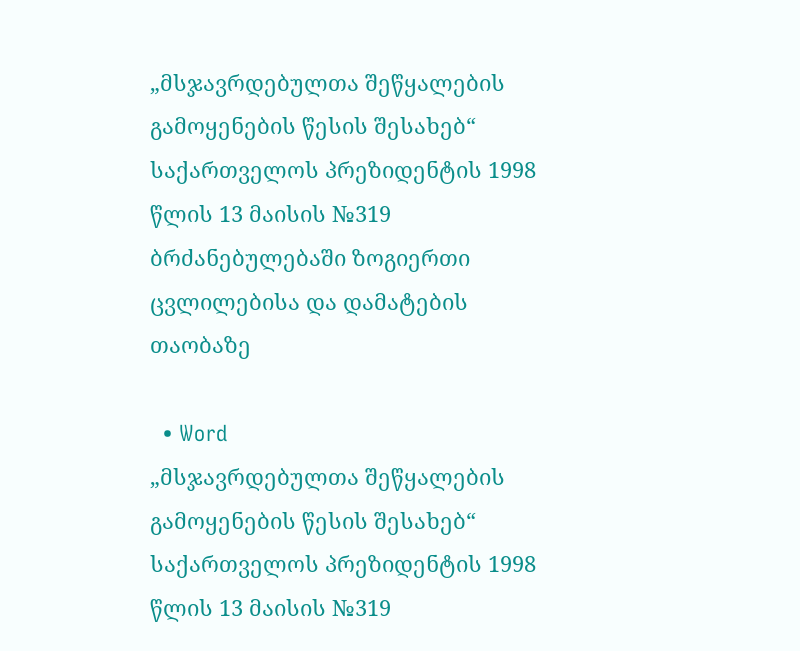„მსჯავრდებულთა შეწყალების გამოყენების წესის შესახებ“ საქართველოს პრეზიდენტის 1998 წლის 13 მაისის №319 ბრძანებულებაში ზოგიერთი ცვლილებისა და დამატების თაობაზე

  • Word
„მსჯავრდებულთა შეწყალების გამოყენების წესის შესახებ“ საქართველოს პრეზიდენტის 1998 წლის 13 მაისის №319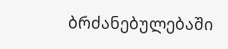ბრძანებულებაში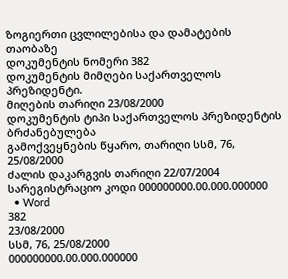ზოგიერთი ცვლილებისა და დამატების თაობაზე
დოკუმენტის ნომერი 382
დოკუმენტის მიმღები საქართველოს პრეზიდენტი.
მიღების თარიღი 23/08/2000
დოკუმენტის ტიპი საქართველოს პრეზიდენტის ბრძანებულება
გამოქვეყნების წყარო, თარიღი სსმ, 76, 25/08/2000
ძალის დაკარგვის თარიღი 22/07/2004
სარეგისტრაციო კოდი 000000000.00.000.000000
  • Word
382
23/08/2000
სსმ, 76, 25/08/2000
000000000.00.000.000000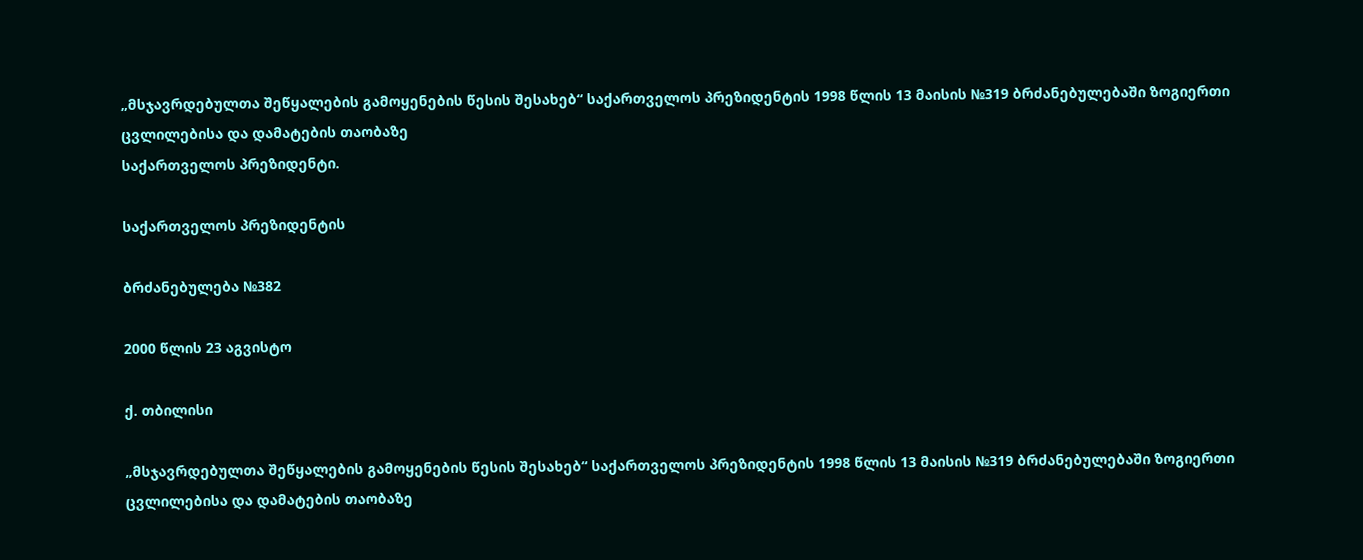„მსჯავრდებულთა შეწყალების გამოყენების წესის შესახებ“ საქართველოს პრეზიდენტის 1998 წლის 13 მაისის №319 ბრძანებულებაში ზოგიერთი ცვლილებისა და დამატების თაობაზე
საქართველოს პრეზიდენტი.

საქართველოს პრეზიდენტის

ბრძანებულება №382

2000 წლის 23 აგვისტო

ქ. თბილისი

„მსჯავრდებულთა შეწყალების გამოყენების წესის შესახებ“ საქართველოს პრეზიდენტის 1998 წლის 13 მაისის №319 ბრძანებულებაში ზოგიერთი ცვლილებისა და დამატების თაობაზე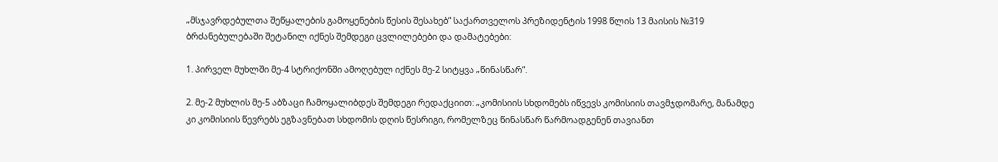„მსჯავრდებულთა შეწყალების გამოყენების წესის შესახებ“ საქართველოს პრეზიდენტის 1998 წლის 13 მაისის №319 ბრძანებულებაში შეტანილ იქნეს შემდეგი ცვლილებები და დამატებები:

1. პირველ მუხლში მე-4 სტრიქონში ამოღებულ იქნეს მე-2 სიტყვა „წინასწარ“.

2. მე-2 მუხლის მე-5 აბზაცი ჩამოყალიბდეს შემდეგი რედაქციით: „კომისიის სხდომებს იწვევს კომისიის თავმჯდომარე, მანამდე კი კომისიის წევრებს ეგზავნებათ სხდომის დღის წესრიგი, რომელზეც წინასწარ წარმოადგენენ თავიანთ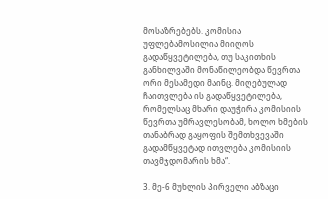მოსაზრებებს. კომისია უფლებამოსილია მიიღოს გადაწყვეტილება, თუ საკითხის განხილვაში მონაწილეობდა წევრთა ორი მესამედი მაინც. მიღებულად ჩაითვლება ის გადაწყვეტილება, რომელსაც მხარი დაუჭირა კომისიის წევრთა უმრავლესობამ, ხოლო ხმების თანაბრად გაყოფის შემთხვევაში გადამწყვეტად ითვლება კომისიის თავმჯდომარის ხმა“.

3. მე-6 მუხლის პირველი აბზაცი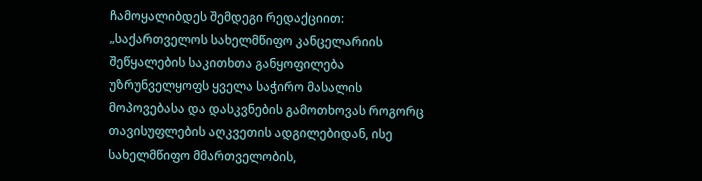ჩამოყალიბდეს შემდეგი რედაქციით: „საქართველოს სახელმწიფო კანცელარიის შეწყალების საკითხთა განყოფილება უზრუნველყოფს ყველა საჭირო მასალის მოპოვებასა და დასკვნების გამოთხოვას როგორც თავისუფლების აღკვეთის ადგილებიდან, ისე სახელმწიფო მმართველობის,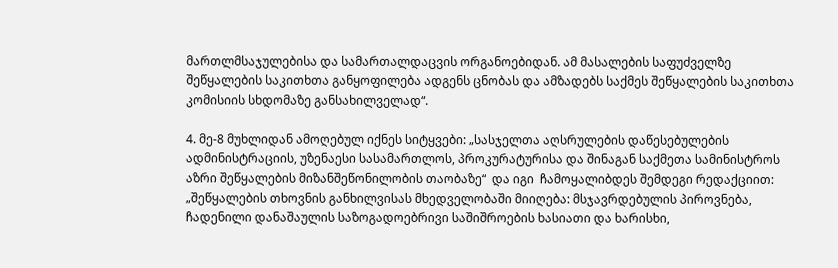მართლმსაჯულებისა და სამართალდაცვის ორგანოებიდან. ამ მასალების საფუძველზე შეწყალების საკითხთა განყოფილება ადგენს ცნობას და ამზადებს საქმეს შეწყალების საკითხთა კომისიის სხდომაზე განსახილველად“.

4. მე-8 მუხლიდან ამოღებულ იქნეს სიტყვები: „სასჯელთა აღსრულების დაწესებულების ადმინისტრაციის, უზენაესი სასამართლოს, პროკურატურისა და შინაგან საქმეთა სამინისტროს აზრი შეწყალების მიზანშეწონილობის თაობაზე“  და იგი  ჩამოყალიბდეს შემდეგი რედაქციით: „შეწყალების თხოვნის განხილვისას მხედველობაში მიიღება: მსჯავრდებულის პიროვნება, ჩადენილი დანაშაულის საზოგადოებრივი საშიშროების ხასიათი და ხარისხი,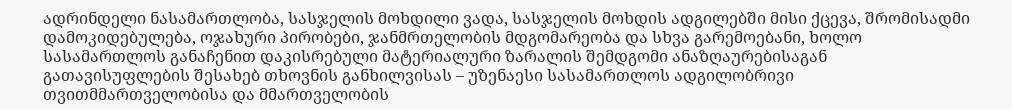ადრინდელი ნასამართლობა, სასჯელის მოხდილი ვადა, სასჯელის მოხდის ადგილებში მისი ქცევა, შრომისადმი დამოკიდებულება, ოჯახური პირობები, ჯანმრთელობის მდგომარეობა და სხვა გარემოებანი, ხოლო სასამართლოს განაჩენით დაკისრებული მატერიალური ზარალის შემდგომი ანაზღაურებისაგან გათავისუფლების შესახებ თხოვნის განხილვისას – უზენაესი სასამართლოს ადგილობრივი თვითმმართველობისა და მმართველობის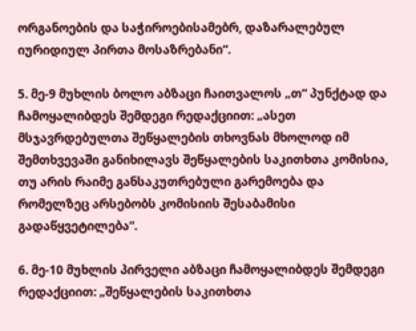ორგანოების და საჭიროებისამებრ, დაზარალებულ იურიდიულ პირთა მოსაზრებანი“.

5. მე-9 მუხლის ბოლო აბზაცი ჩაითვალოს „თ“ პუნქტად და ჩამოყალიბდეს შემდეგი რედაქციით: „ასეთ მსჯავრდებულთა შეწყალების თხოვნას მხოლოდ იმ შემთხვევაში განიხილავს შეწყალების საკითხთა კომისია, თუ არის რაიმე განსაკუთრებული გარემოება და რომელზეც არსებობს კომისიის შესაბამისი გადაწყვეტილება“.

6. მე-10 მუხლის პირველი აბზაცი ჩამოყალიბდეს შემდეგი რედაქციით: „შეწყალების საკითხთა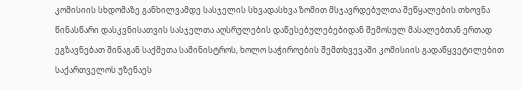კომისიის სხდომაზე განხილვამდე სასჯელის სხვადასხვა ზომით მსჯავრდებულთა შეწყალების თხოვნა წინასწარი დასკვნისათვის სასჯელთა აღსრულების დაწესებულებებიდან შემოსულ მასალებთან ერთად ეგზავნებათ შინაგან საქმეთა სამინისტროს, ხოლო საჭიროების შემთხვევაში კომისიის გადაწყვეტილებით საქართველოს უზენაეს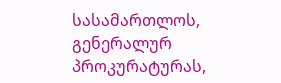სასამართლოს,  გენერალურ პროკურატურას,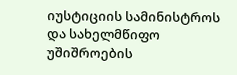იუსტიციის სამინისტროს და სახელმწიფო უშიშროების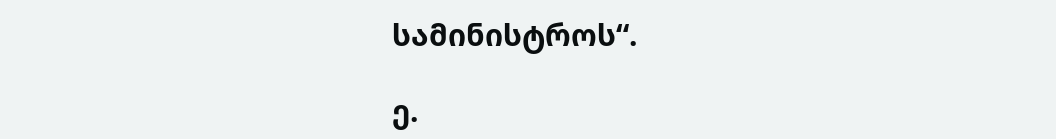სამინისტროს“.

ე.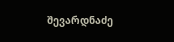შევარდნაძე